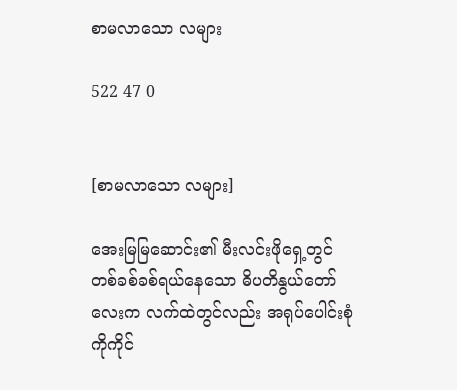စာမလာသော လများ

522 47 0


[စာမလာသော လများ]

အေးမြမြဆောင်း၏ မီးလင်းဖိုရှေ့တွင် တစ်ခစ်ခစ်ရယ်နေသော ဓိပတိနွယ်တော်လေးက လက်ထဲတွင်လည်း အရုပ်ပေါင်းစုံကိုကိုင်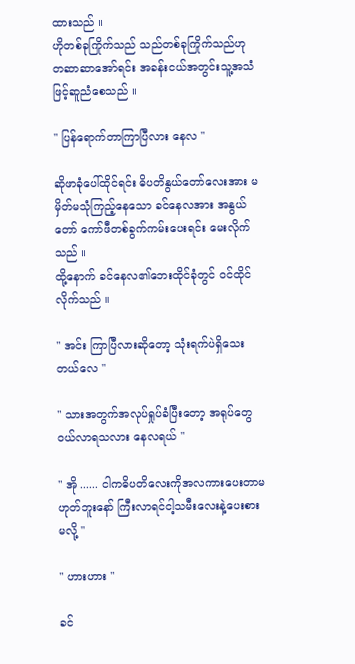ထားသည် ။
ဟိုတစ်ခုကြိုက်သည် သည်တစ်ခုကြိုက်သည်ဟု တဆာဆာအော်ရင်း အခန်းငယ်အတွင်းသူ့အသံဖြင့်ဆူညံစေသည် ။

" ပြန်ရောက်တာကြာပြီလား နေလ "

ဆိုဖာခုံပေါ်ထိုင်ရင်း ဓိပတိနွယ်တော်လေးအား မမှိတ်မသုံကြည့်နေသော ခင်နေလအား အနွယ်တော် ကော်ဖီတစ်ခွက်ကမ်းပေးရင်း မေးလိုက်သည် ။
ထို့နောက် ခင်နေလ၏ဘေးထိုင်ခုံတွင် ဝင်ထိုင်လိုက်သည် ။

" အင်း ကြာပြီလားဆိုတော့ သုံးရက်ပဲရှိသေးတယ်လေ "

" သားအတွက်အလုပ်ရှုပ်ခံပြီးတော့ အရုပ်တွေဝယ်လာရသလား နေလရယ် "

" အို ...... ငါကဓိပတိလေးကိုအလကားပေးတာမဟုတ်ဘူးနော် ကြီးလာရင်ငါ့သမီးလေးနဲ့ပေးစားမလို့ "

" ဟားဟား "

ခင်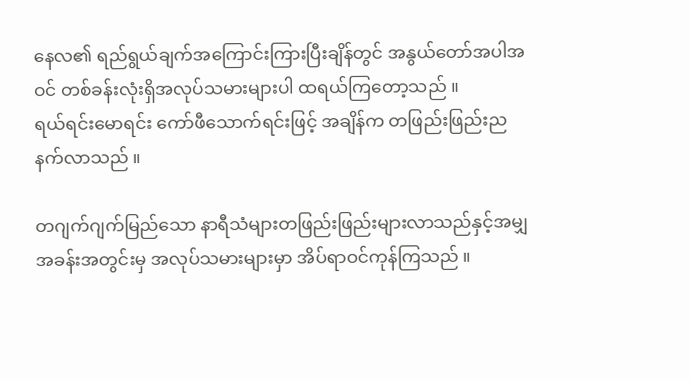နေလ၏ ရည်ရွယ်ချက်အကြောင်းကြားပြီးချိန်တွင် အနွယ်တော်အပါအဝင် တစ်ခန်းလုံးရှိအလုပ်သမားများပါ ထရယ်ကြတော့သည် ။
ရယ်ရင်းမောရင်း ကော်ဖီသောက်ရင်းဖြင့် အချိန်က တဖြည်းဖြည်းညနက်လာသည် ။

တဂျက်ဂျက်မြည်သော နာရီသံများတဖြည်းဖြည်းများလာသည်နှင့်အမျှ အခန်းအတွင်းမှ အလုပ်သမားများမှာ အိပ်ရာဝင်ကုန်ကြသည် ။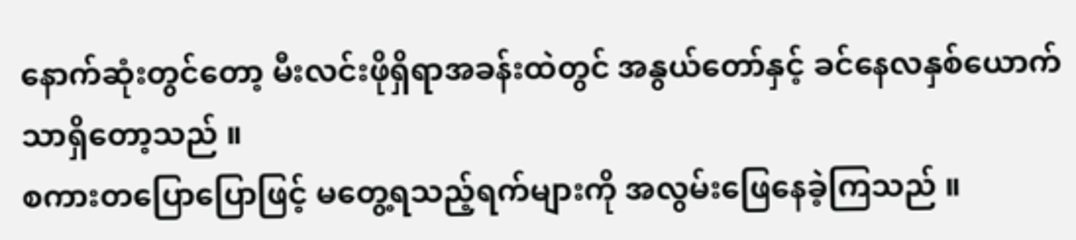နောက်ဆုံးတွင်တော့ မီးလင်းဖိုရှိရာအခန်းထဲတွင် အနွယ်တော်နှင့် ခင်နေလနှစ်ယောက်သာရှိတော့သည် ။
စကားတပြောပြောဖြင့် မတွေ့ရသည့်ရက်များကို အလွမ်းဖြေနေခဲ့ကြသည် ။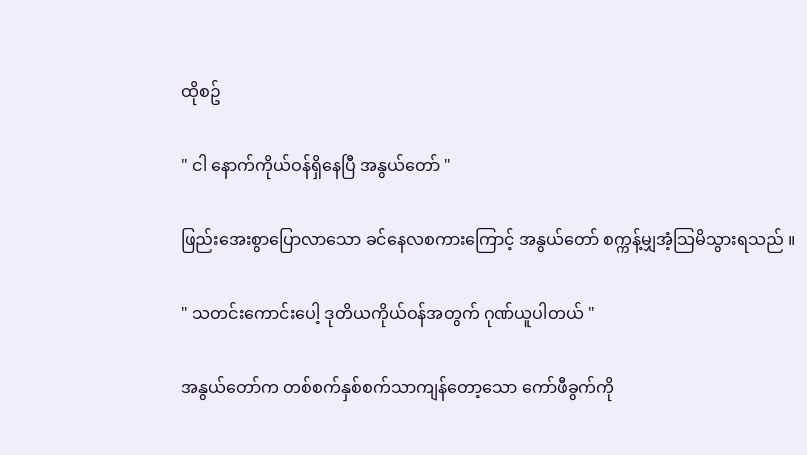ထိုစဥ်

" ငါ နောက်ကိုယ်ဝန်ရှိနေပြီ အနွယ်တော် "

ဖြည်းအေးစွာပြောလာသော ခင်နေလစကားကြောင့် အနွယ်တော် စက္ကန့်မျှအံ့သြမိသွားရသည် ။

" သတင်းကောင်းပေါ့ ဒုတိယကိုယ်ဝန်အတွက် ဂုဏ်ယူပါတယ် "

အနွယ်တော်က တစ်စက်နှစ်စက်သာကျန်တော့သော ကော်ဖီခွက်ကို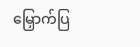မြှောက်ပြ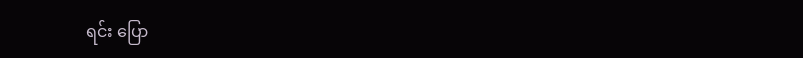ရင်း ပြော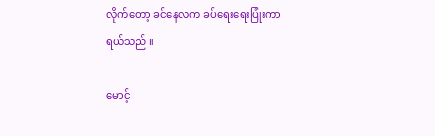လိုက်တော့ ခင်နေလက ခပ်ရေးရေးပြုံးကာရယ်သည် ။

မောင့်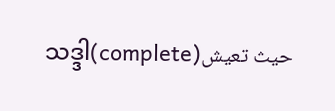သဒ္ဒါ(complete)حيث تعيش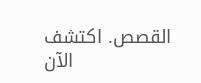القصص. اكتشف الآن